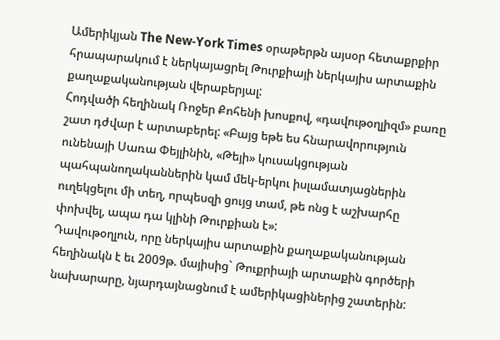Ամերիկյան The New-York Times օրաթերթն այսօր հետաքրքիր հրապարակում է ներկայացրել Թուրքիայի ներկայիս արտաքին քաղաքականության վերաբերյալ:
Հոդվածի հեղինակ Ռոջեր Քոհենի խոսքով, «դավութօղլիզմ» բառը շատ դժվար է արտաբերել: «Բայց եթե ես հնարավորություն ունենայի Սառա Փեյլինին, «Թեյի» կուսակցության պահպանողականներին կամ մեկ-երկու իսլամատյացներին ուղեկցելու մի տեղ, որպեսզի ցույց տամ, թե ոնց է աշխարհը փոխվել, ապա դա կլինի Թուրքիան է»:
Դավութօղլուն, որը ներկայիս արտաքին քաղաքականության հեղինակն է եւ 2009թ. մայիսից` Թուքրիայի արտաքին գործերի նախարարը, նյարդայնացնում է ամերիկացիներից շատերին: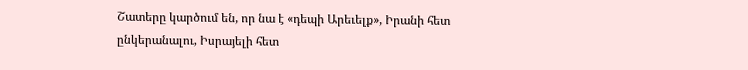Շատերը կարծում են, որ նա է «դեպի Արեւելք», Իրանի հետ ընկերանալու, Իսրայելի հետ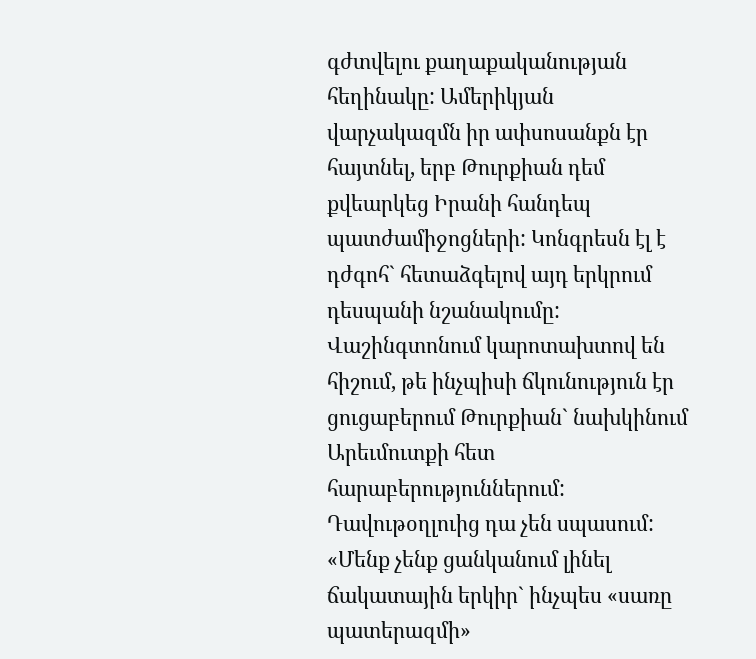գժտվելու քաղաքականության հեղինակը: Ամերիկյան վարչակազմն իր ափսոսանքն էր հայտնել, երբ Թուրքիան դեմ քվեարկեց Իրանի հանդեպ պատժամիջոցների: Կոնգրեսն էլ է դժգոհ` հետաձգելով այդ երկրում դեսպանի նշանակումը:
Վաշինգտոնում կարոտախտով են հիշում, թե ինչպիսի ճկունություն էր ցուցաբերում Թուրքիան` նախկինում Արեւմուտքի հետ հարաբերություններում: Դավութօղլուից դա չեն սպասում: «Մենք չենք ցանկանում լինել ճակատային երկիր` ինչպես «սառը պատերազմի»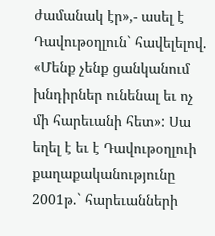ժամանակ էր»,- ասել է Դավութօղլուն` հավելելով. «Մենք չենք ցանկանում խնդիրներ ունենալ եւ ոչ մի հարեւանի հետ»: Սա եղել է եւ է Դավութօղլուի քաղաքականությունը 2001թ.` հարեւանների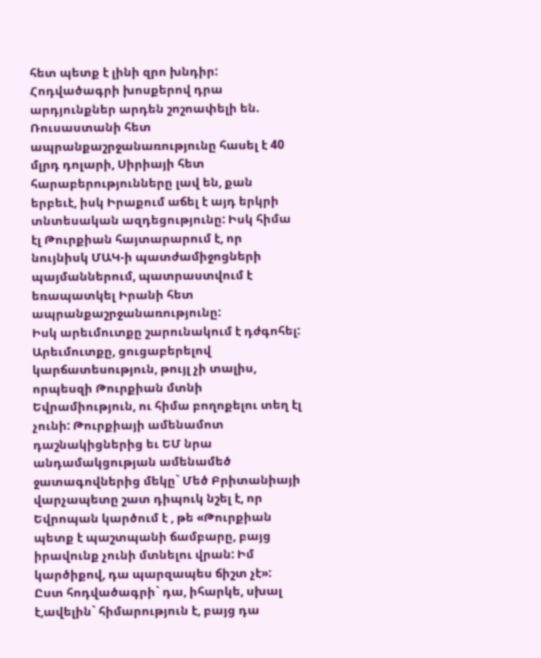հետ պետք է լինի զրո խնդիր:
Հոդվածագրի խոսքերով դրա արդյունքներ արդեն շոշոափելի են. Ռուսաստանի հետ ապրանքաշրջանառությունը հասել է 40 մլրդ դոլարի, Սիրիայի հետ հարաբերությունները լավ են, քան երբեւէ, իսկ Իրաքում աճել է այդ երկրի տնտեսական ազդեցությունը: Իսկ հիմա էլ Թուրքիան հայտարարում է, որ նույնիսկ ՄԱԿ-ի պատժամիջոցների պայմաններում, պատրաստվում է եռապատկել Իրանի հետ ապրանքաշրջանառությունը:
Իսկ արեւմուտքը շարունակում է դժգոհել: Արեւմուտքը, ցուցաբերելով կարճատեսություն, թույլ չի տալիս, որպեսզի Թուրքիան մտնի Եվրամիություն, ու հիմա բողոքելու տեղ էլ չունի: Թուրքիայի ամենամոտ դաշնակիցներից եւ ԵՄ նրա անդամակցության ամենամեծ ջատագովներից մեկը` Մեծ Բրիտանիայի վարչապետը շատ դիպուկ նշել է, որ Եվրոպան կարծում է , թե «Թուրքիան պետք է պաշտպանի ճամբարը, բայց իրավունք չունի մտնելու վրան: Իմ կարծիքով, դա պարզապես ճիշտ չէ»:
Ըստ հոդվածագրի` դա, իհարկե, սխալ է,ավելին` հիմարություն է, բայց դա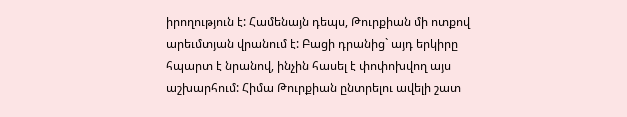իրողություն է: Համենայն դեպս, Թուրքիան մի ոտքով արեւմտյան վրանում է: Բացի դրանից` այդ երկիրը հպարտ է նրանով, ինչին հասել է փոփոխվող այս աշխարհում: Հիմա Թուրքիան ընտրելու ավելի շատ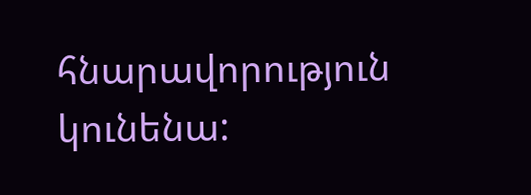հնարավորություն կունենա: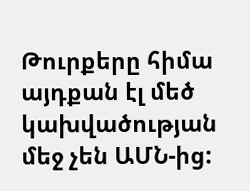Թուրքերը հիմա այդքան էլ մեծ կախվածության մեջ չեն ԱՄՆ-ից: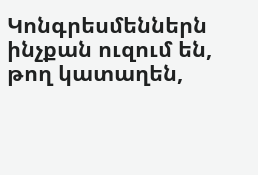Կոնգրեսմեններն ինչքան ուզում են, թող կատաղեն,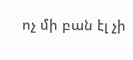ոչ մի բան էլ չի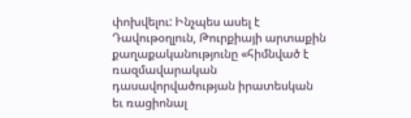փոխվելու: Ինչպես ասել է Դավութօղլուն, Թուրքիայի արտաքին քաղաքականությունը «հիմնված է ռազմավարական դասավորվածության իրատեսկան եւ ռացիոնալ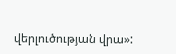վերլուծության վրա»: